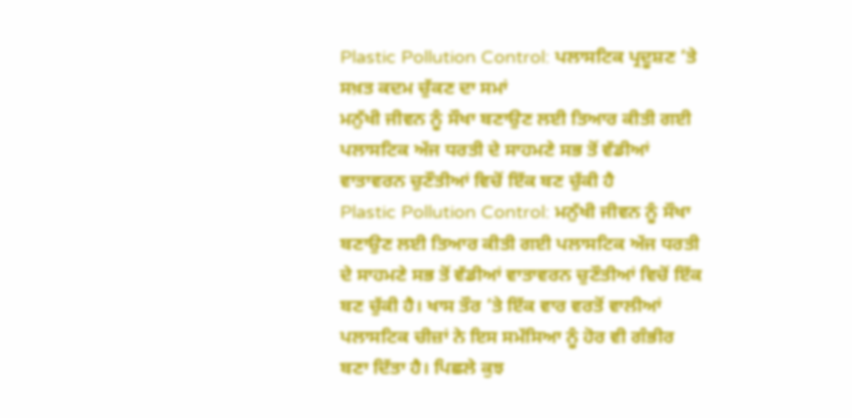Plastic Pollution Control: ਪਲਾਸਟਿਕ ਪ੍ਰਦੂਸ਼ਣ ’ਤੇ ਸਖ਼ਤ ਕਦਮ ਚੁੱਕਣ ਦਾ ਸਮਾਂ
ਮਨੁੱਖੀ ਜੀਵਨ ਨੂੰ ਸੌਖਾ ਬਣਾਉਣ ਲਈ ਤਿਆਰ ਕੀਤੀ ਗਈ ਪਲਾਸਟਿਕ ਅੱਜ ਧਰਤੀ ਦੇ ਸਾਹਮਣੇ ਸਭ ਤੋਂ ਵੱਡੀਆਂ ਵਾਤਾਵਰਨ ਚੁਣੌਤੀਆਂ ਵਿਚੋਂ ਇੱਕ ਬਣ ਚੁੱਕੀ ਹੈ
Plastic Pollution Control: ਮਨੁੱਖੀ ਜੀਵਨ ਨੂੰ ਸੌਖਾ ਬਣਾਉਣ ਲਈ ਤਿਆਰ ਕੀਤੀ ਗਈ ਪਲਾਸਟਿਕ ਅੱਜ ਧਰਤੀ ਦੇ ਸਾਹਮਣੇ ਸਭ ਤੋਂ ਵੱਡੀਆਂ ਵਾਤਾਵਰਨ ਚੁਣੌਤੀਆਂ ਵਿਚੋਂ ਇੱਕ ਬਣ ਚੁੱਕੀ ਹੈ। ਖਾਸ ਤੌਰ ’ਤੇ ਇੱਕ ਵਾਰ ਵਰਤੋਂ ਵਾਲੀਆਂ ਪਲਾਸਟਿਕ ਚੀਜ਼ਾਂ ਨੇ ਇਸ ਸਮੱਸਿਆ ਨੂੰ ਹੋਰ ਵੀ ਗੰਭੀਰ ਬਣਾ ਦਿੱਤਾ ਹੈ। ਪਿਛਲੇ ਕੁਝ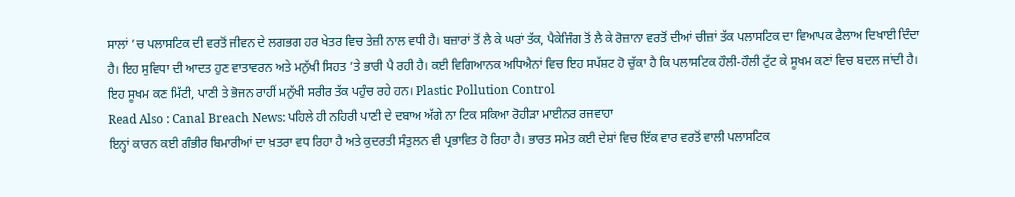ਸਾਲਾਂ ’ਚ ਪਲਾਸਟਿਕ ਦੀ ਵਰਤੋਂ ਜੀਵਨ ਦੇ ਲਗਭਗ ਹਰ ਖੇਤਰ ਵਿਚ ਤੇਜ਼ੀ ਨਾਲ ਵਧੀ ਹੈ। ਬਜ਼ਾਰਾਂ ਤੋਂ ਲੈ ਕੇ ਘਰਾਂ ਤੱਕ, ਪੈਕੇਜਿੰਗ ਤੋਂ ਲੈ ਕੇ ਰੋਜ਼ਾਨਾ ਵਰਤੋਂ ਦੀਆਂ ਚੀਜ਼ਾਂ ਤੱਕ ਪਲਾਸਟਿਕ ਦਾ ਵਿਆਪਕ ਫੈਲਾਅ ਦਿਖਾਈ ਦਿੰਦਾ ਹੈ। ਇਹ ਸੁਵਿਧਾ ਦੀ ਆਦਤ ਹੁਣ ਵਾਤਾਵਰਨ ਅਤੇ ਮਨੁੱਖੀ ਸਿਹਤ ’ਤੇ ਭਾਰੀ ਪੈ ਰਹੀ ਹੈ। ਕਈ ਵਿਗਿਆਨਕ ਅਧਿਐਨਾਂ ਵਿਚ ਇਹ ਸਪੱਸ਼ਟ ਹੋ ਚੁੱਕਾ ਹੈ ਕਿ ਪਲਾਸਟਿਕ ਹੌਲੀ-ਹੌਲੀ ਟੁੱਟ ਕੇ ਸੂਖਮ ਕਣਾਂ ਵਿਚ ਬਦਲ ਜਾਂਦੀ ਹੈ। ਇਹ ਸੂਖਮ ਕਣ ਮਿੱਟੀ, ਪਾਣੀ ਤੇ ਭੋਜਨ ਰਾਹੀਂ ਮਨੁੱਖੀ ਸਰੀਰ ਤੱਕ ਪਹੁੰਚ ਰਹੇ ਹਨ। Plastic Pollution Control
Read Also : Canal Breach News: ਪਹਿਲੇ ਹੀ ਨਹਿਰੀ ਪਾਣੀ ਦੇ ਦਬਾਅ ਅੱਗੇ ਨਾ ਟਿਕ ਸਕਿਆ ਰੋਹੀੜਾ ਮਾਈਨਰ ਰਜਵਾਹਾ
ਇਨ੍ਹਾਂ ਕਾਰਨ ਕਈ ਗੰਭੀਰ ਬਿਮਾਰੀਆਂ ਦਾ ਖ਼ਤਰਾ ਵਧ ਰਿਹਾ ਹੈ ਅਤੇ ਕੁਦਰਤੀ ਸੰਤੁਲਨ ਵੀ ਪ੍ਰਭਾਵਿਤ ਹੋ ਰਿਹਾ ਹੈ। ਭਾਰਤ ਸਮੇਤ ਕਈ ਦੇਸ਼ਾਂ ਵਿਚ ਇੱਕ ਵਾਰ ਵਰਤੋਂ ਵਾਲੀ ਪਲਾਸਟਿਕ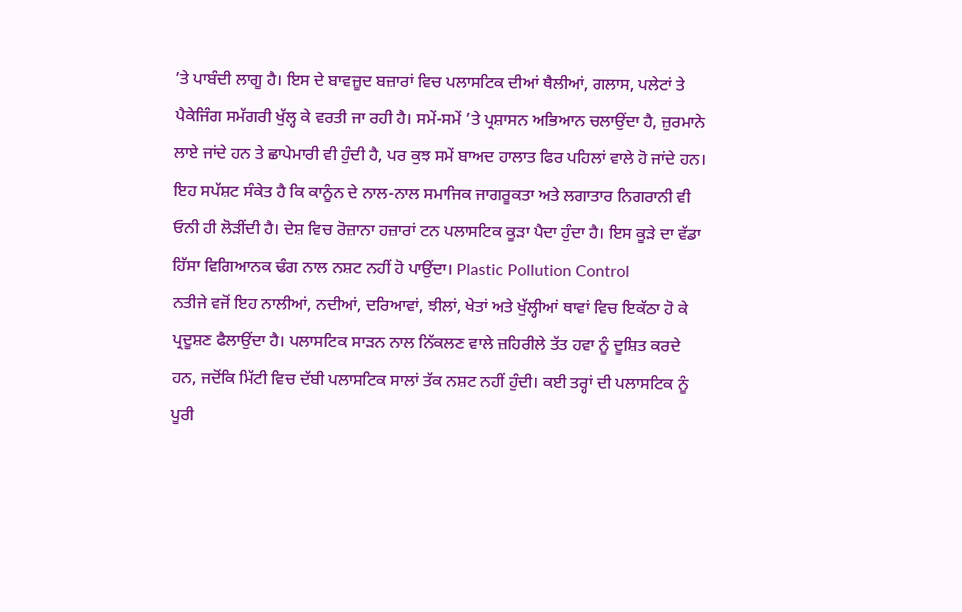’ਤੇ ਪਾਬੰਦੀ ਲਾਗੂ ਹੈ। ਇਸ ਦੇ ਬਾਵਜ਼ੂਦ ਬਜ਼ਾਰਾਂ ਵਿਚ ਪਲਾਸਟਿਕ ਦੀਆਂ ਥੈਲੀਆਂ, ਗਲਾਸ, ਪਲੇਟਾਂ ਤੇ ਪੈਕੇਜਿੰਗ ਸਮੱਗਰੀ ਖੁੱਲ੍ਹ ਕੇ ਵਰਤੀ ਜਾ ਰਹੀ ਹੈ। ਸਮੇਂ-ਸਮੇਂ ’ਤੇ ਪ੍ਰਸ਼ਾਸਨ ਅਭਿਆਨ ਚਲਾਉਂਦਾ ਹੈ, ਜ਼ੁਰਮਾਨੇ ਲਾਏ ਜਾਂਦੇ ਹਨ ਤੇ ਛਾਪੇਮਾਰੀ ਵੀ ਹੁੰਦੀ ਹੈ, ਪਰ ਕੁਝ ਸਮੇਂ ਬਾਅਦ ਹਾਲਾਤ ਫਿਰ ਪਹਿਲਾਂ ਵਾਲੇ ਹੋ ਜਾਂਦੇ ਹਨ। ਇਹ ਸਪੱਸ਼ਟ ਸੰਕੇਤ ਹੈ ਕਿ ਕਾਨੂੰਨ ਦੇ ਨਾਲ-ਨਾਲ ਸਮਾਜਿਕ ਜਾਗਰੂਕਤਾ ਅਤੇ ਲਗਾਤਾਰ ਨਿਗਰਾਨੀ ਵੀ ਓਨੀ ਹੀ ਲੋੜੀਂਦੀ ਹੈ। ਦੇਸ਼ ਵਿਚ ਰੋਜ਼ਾਨਾ ਹਜ਼ਾਰਾਂ ਟਨ ਪਲਾਸਟਿਕ ਕੂੜਾ ਪੈਦਾ ਹੁੰਦਾ ਹੈ। ਇਸ ਕੂੜੇ ਦਾ ਵੱਡਾ ਹਿੱਸਾ ਵਿਗਿਆਨਕ ਢੰਗ ਨਾਲ ਨਸ਼ਟ ਨਹੀਂ ਹੋ ਪਾਉਂਦਾ। Plastic Pollution Control
ਨਤੀਜੇ ਵਜੋਂ ਇਹ ਨਾਲੀਆਂ, ਨਦੀਆਂ, ਦਰਿਆਵਾਂ, ਝੀਲਾਂ, ਖੇਤਾਂ ਅਤੇ ਖੁੱਲ੍ਹੀਆਂ ਥਾਵਾਂ ਵਿਚ ਇਕੱਠਾ ਹੋ ਕੇ ਪ੍ਰਦੂਸ਼ਣ ਫੈਲਾਉਂਦਾ ਹੈ। ਪਲਾਸਟਿਕ ਸਾੜਨ ਨਾਲ ਨਿੱਕਲਣ ਵਾਲੇ ਜ਼ਹਿਰੀਲੇ ਤੱਤ ਹਵਾ ਨੂੰ ਦੂਸ਼ਿਤ ਕਰਦੇ ਹਨ, ਜਦੋਂਕਿ ਮਿੱਟੀ ਵਿਚ ਦੱਬੀ ਪਲਾਸਟਿਕ ਸਾਲਾਂ ਤੱਕ ਨਸ਼ਟ ਨਹੀਂ ਹੁੰਦੀ। ਕਈ ਤਰ੍ਹਾਂ ਦੀ ਪਲਾਸਟਿਕ ਨੂੰ ਪੂਰੀ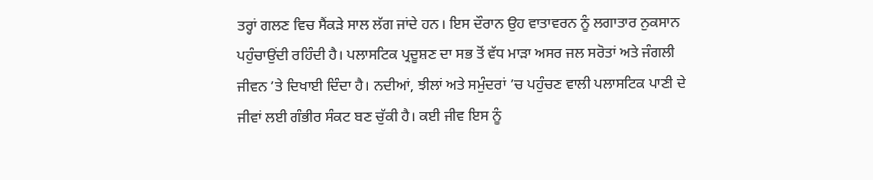ਤਰ੍ਹਾਂ ਗਲਣ ਵਿਚ ਸੈਂਕੜੇ ਸਾਲ ਲੱਗ ਜਾਂਦੇ ਹਨ। ਇਸ ਦੌਰਾਨ ਉਹ ਵਾਤਾਵਰਨ ਨੂੰ ਲਗਾਤਾਰ ਨੁਕਸਾਨ ਪਹੁੰਚਾਉਂਦੀ ਰਹਿੰਦੀ ਹੈ। ਪਲਾਸਟਿਕ ਪ੍ਰਦੂਸ਼ਣ ਦਾ ਸਭ ਤੋਂ ਵੱਧ ਮਾੜਾ ਅਸਰ ਜਲ ਸਰੋਤਾਂ ਅਤੇ ਜੰਗਲੀ ਜੀਵਨ ’ਤੇ ਦਿਖਾਈ ਦਿੰਦਾ ਹੈ। ਨਦੀਆਂ, ਝੀਲਾਂ ਅਤੇ ਸਮੁੰਦਰਾਂ ’ਚ ਪਹੁੰਚਣ ਵਾਲੀ ਪਲਾਸਟਿਕ ਪਾਣੀ ਦੇ ਜੀਵਾਂ ਲਈ ਗੰਭੀਰ ਸੰਕਟ ਬਣ ਚੁੱਕੀ ਹੈ। ਕਈ ਜੀਵ ਇਸ ਨੂੰ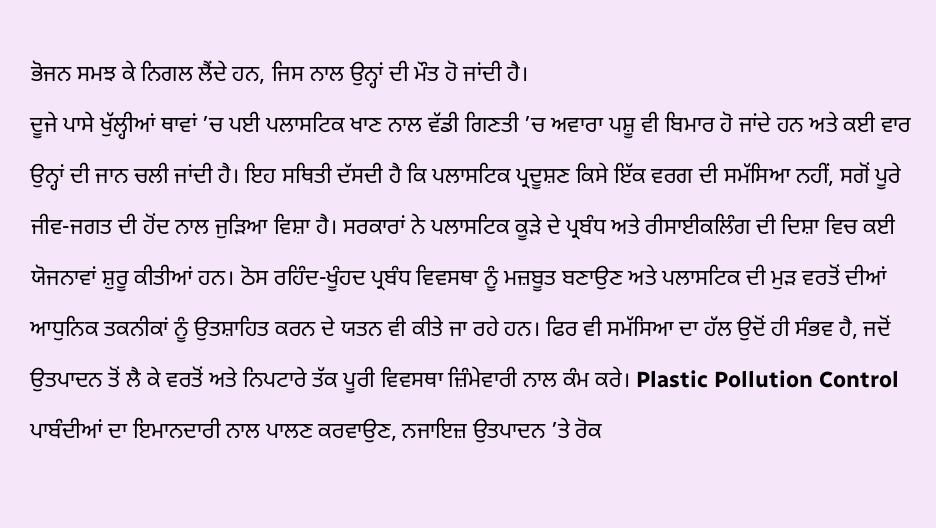ਭੋਜਨ ਸਮਝ ਕੇ ਨਿਗਲ ਲੈਂਦੇ ਹਨ, ਜਿਸ ਨਾਲ ਉਨ੍ਹਾਂ ਦੀ ਮੌਤ ਹੋ ਜਾਂਦੀ ਹੈ।
ਦੂਜੇ ਪਾਸੇ ਖੁੱਲ੍ਹੀਆਂ ਥਾਵਾਂ ’ਚ ਪਈ ਪਲਾਸਟਿਕ ਖਾਣ ਨਾਲ ਵੱਡੀ ਗਿਣਤੀ ’ਚ ਅਵਾਰਾ ਪਸ਼ੂ ਵੀ ਬਿਮਾਰ ਹੋ ਜਾਂਦੇ ਹਨ ਅਤੇ ਕਈ ਵਾਰ ਉਨ੍ਹਾਂ ਦੀ ਜਾਨ ਚਲੀ ਜਾਂਦੀ ਹੈ। ਇਹ ਸਥਿਤੀ ਦੱਸਦੀ ਹੈ ਕਿ ਪਲਾਸਟਿਕ ਪ੍ਰਦੂਸ਼ਣ ਕਿਸੇ ਇੱਕ ਵਰਗ ਦੀ ਸਮੱਸਿਆ ਨਹੀਂ, ਸਗੋਂ ਪੂਰੇ ਜੀਵ-ਜਗਤ ਦੀ ਹੋਂਦ ਨਾਲ ਜੁੜਿਆ ਵਿਸ਼ਾ ਹੈ। ਸਰਕਾਰਾਂ ਨੇ ਪਲਾਸਟਿਕ ਕੂੜੇ ਦੇ ਪ੍ਰਬੰਧ ਅਤੇ ਰੀਸਾਈਕਲਿੰਗ ਦੀ ਦਿਸ਼ਾ ਵਿਚ ਕਈ ਯੋਜਨਾਵਾਂ ਸ਼ੁਰੂ ਕੀਤੀਆਂ ਹਨ। ਠੋਸ ਰਹਿੰਦ-ਖੂੰਹਦ ਪ੍ਰਬੰਧ ਵਿਵਸਥਾ ਨੂੰ ਮਜ਼ਬੂਤ ਬਣਾਉਣ ਅਤੇ ਪਲਾਸਟਿਕ ਦੀ ਮੁੜ ਵਰਤੋਂ ਦੀਆਂ ਆਧੁਨਿਕ ਤਕਨੀਕਾਂ ਨੂੰ ਉਤਸ਼ਾਹਿਤ ਕਰਨ ਦੇ ਯਤਨ ਵੀ ਕੀਤੇ ਜਾ ਰਹੇ ਹਨ। ਫਿਰ ਵੀ ਸਮੱਸਿਆ ਦਾ ਹੱਲ ਉਦੋਂ ਹੀ ਸੰਭਵ ਹੈ, ਜਦੋਂ ਉਤਪਾਦਨ ਤੋਂ ਲੈ ਕੇ ਵਰਤੋਂ ਅਤੇ ਨਿਪਟਾਰੇ ਤੱਕ ਪੂਰੀ ਵਿਵਸਥਾ ਜ਼ਿੰਮੇਵਾਰੀ ਨਾਲ ਕੰਮ ਕਰੇ। Plastic Pollution Control
ਪਾਬੰਦੀਆਂ ਦਾ ਇਮਾਨਦਾਰੀ ਨਾਲ ਪਾਲਣ ਕਰਵਾਉਣ, ਨਜਾਇਜ਼ ਉਤਪਾਦਨ ’ਤੇ ਰੋਕ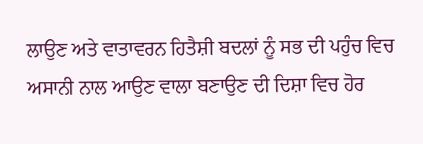ਲਾਉਣ ਅਤੇ ਵਾਤਾਵਰਨ ਹਿਤੈਸ਼ੀ ਬਦਲਾਂ ਨੂੰ ਸਭ ਦੀ ਪਹੁੰਚ ਵਿਚ ਅਸਾਨੀ ਨਾਲ ਆਉਣ ਵਾਲਾ ਬਣਾਉਣ ਦੀ ਦਿਸ਼ਾ ਵਿਚ ਹੋਰ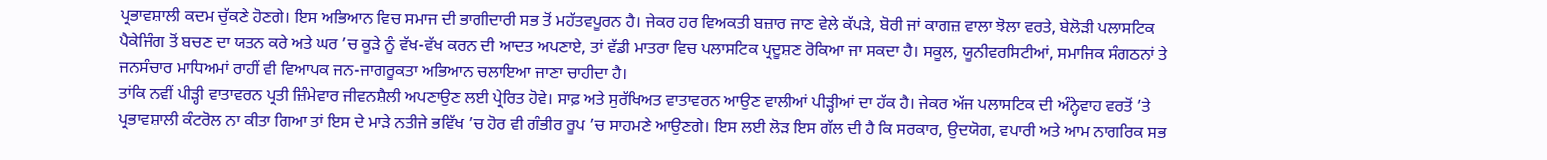ਪ੍ਰਭਾਵਸ਼ਾਲੀ ਕਦਮ ਚੁੱਕਣੇ ਹੋਣਗੇ। ਇਸ ਅਭਿਆਨ ਵਿਚ ਸਮਾਜ ਦੀ ਭਾਗੀਦਾਰੀ ਸਭ ਤੋਂ ਮਹੱਤਵਪੂਰਨ ਹੈ। ਜੇਕਰ ਹਰ ਵਿਅਕਤੀ ਬਜ਼ਾਰ ਜਾਣ ਵੇਲੇ ਕੱਪੜੇ, ਬੋਰੀ ਜਾਂ ਕਾਗਜ਼ ਵਾਲਾ ਝੋਲਾ ਵਰਤੇ, ਬੇਲੋੜੀ ਪਲਾਸਟਿਕ ਪੈਕੇਜਿੰਗ ਤੋਂ ਬਚਣ ਦਾ ਯਤਨ ਕਰੇ ਅਤੇ ਘਰ ’ਚ ਕੂੜੇ ਨੂੰ ਵੱਖ-ਵੱਖ ਕਰਨ ਦੀ ਆਦਤ ਅਪਣਾਏ, ਤਾਂ ਵੱਡੀ ਮਾਤਰਾ ਵਿਚ ਪਲਾਸਟਿਕ ਪ੍ਰਦੂਸ਼ਣ ਰੋਕਿਆ ਜਾ ਸਕਦਾ ਹੈ। ਸਕੂਲ, ਯੂਨੀਵਰਸਿਟੀਆਂ, ਸਮਾਜਿਕ ਸੰਗਠਨਾਂ ਤੇ ਜਨਸੰਚਾਰ ਮਾਧਿਅਮਾਂ ਰਾਹੀਂ ਵੀ ਵਿਆਪਕ ਜਨ-ਜਾਗਰੂਕਤਾ ਅਭਿਆਨ ਚਲਾਇਆ ਜਾਣਾ ਚਾਹੀਦਾ ਹੈ।
ਤਾਂਕਿ ਨਵੀਂ ਪੀੜ੍ਹੀ ਵਾਤਾਵਰਨ ਪ੍ਰਤੀ ਜ਼ਿੰਮੇਵਾਰ ਜੀਵਨਸ਼ੈਲੀ ਅਪਣਾਉਣ ਲਈ ਪ੍ਰੇਰਿਤ ਹੋਵੇ। ਸਾਫ਼ ਅਤੇ ਸੁਰੱਖਿਅਤ ਵਾਤਾਵਰਨ ਆਉਣ ਵਾਲੀਆਂ ਪੀੜ੍ਹੀਆਂ ਦਾ ਹੱਕ ਹੈ। ਜੇਕਰ ਅੱਜ ਪਲਾਸਟਿਕ ਦੀ ਅੰਨ੍ਹੇਵਾਹ ਵਰਤੋਂ ’ਤੇ ਪ੍ਰਭਾਵਸ਼ਾਲੀ ਕੰਟਰੋਲ ਨਾ ਕੀਤਾ ਗਿਆ ਤਾਂ ਇਸ ਦੇ ਮਾੜੇ ਨਤੀਜੇ ਭਵਿੱਖ ’ਚ ਹੋਰ ਵੀ ਗੰਭੀਰ ਰੂਪ ’ਚ ਸਾਹਮਣੇ ਆਉਣਗੇ। ਇਸ ਲਈ ਲੋੜ ਇਸ ਗੱਲ ਦੀ ਹੈ ਕਿ ਸਰਕਾਰ, ਉਦਯੋਗ, ਵਪਾਰੀ ਅਤੇ ਆਮ ਨਾਗਰਿਕ ਸਭ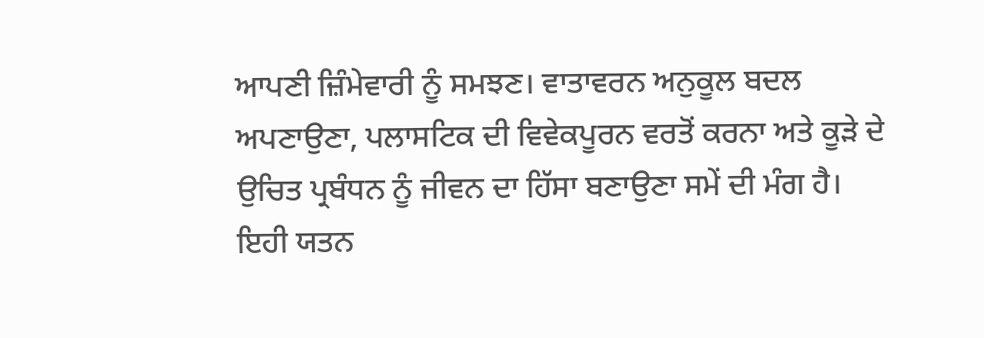ਆਪਣੀ ਜ਼ਿੰਮੇਵਾਰੀ ਨੂੰ ਸਮਝਣ। ਵਾਤਾਵਰਨ ਅਨੁਕੂਲ ਬਦਲ ਅਪਣਾਉਣਾ, ਪਲਾਸਟਿਕ ਦੀ ਵਿਵੇਕਪੂਰਨ ਵਰਤੋਂ ਕਰਨਾ ਅਤੇ ਕੂੜੇ ਦੇ ਉਚਿਤ ਪ੍ਰਬੰਧਨ ਨੂੰ ਜੀਵਨ ਦਾ ਹਿੱਸਾ ਬਣਾਉਣਾ ਸਮੇਂ ਦੀ ਮੰਗ ਹੈ। ਇਹੀ ਯਤਨ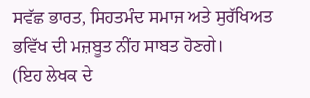ਸਵੱਛ ਭਾਰਤ, ਸਿਹਤਮੰਦ ਸਮਾਜ ਅਤੇ ਸੁਰੱਖਿਅਤ ਭਵਿੱਖ ਦੀ ਮਜ਼ਬੂਤ ਨੀਂਹ ਸਾਬਤ ਹੋਣਗੇ।
(ਇਹ ਲੇਖਕ ਦੇ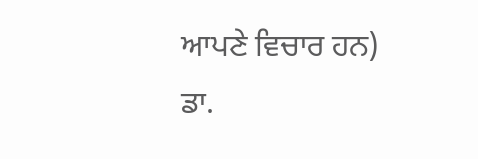ਆਪਣੇ ਵਿਚਾਰ ਹਨ)
ਡਾ.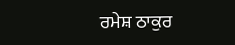ਰਮੇਸ਼ ਠਾਕੁਰ